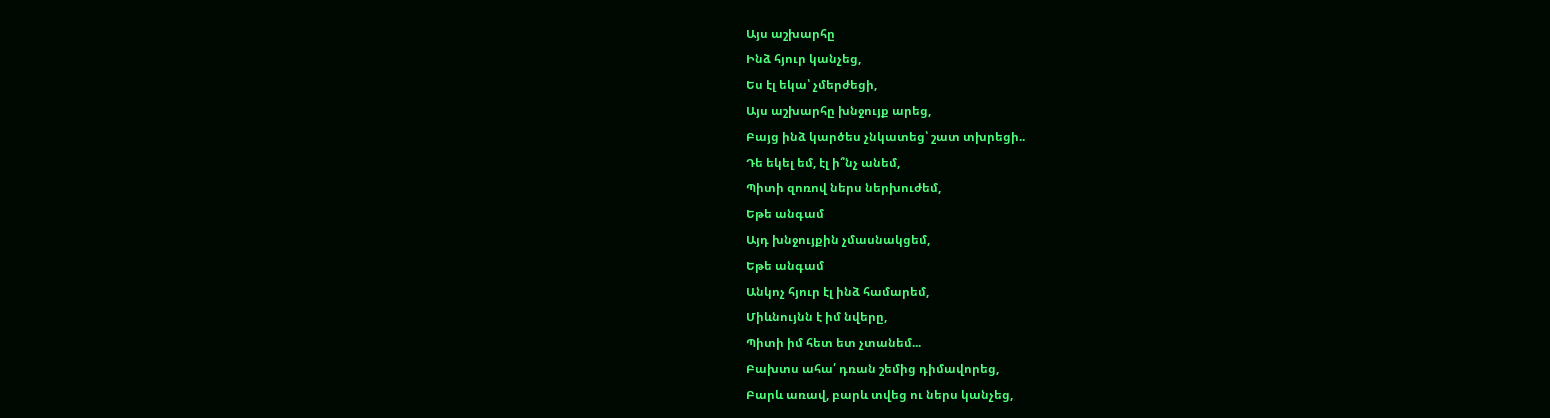Այս աշխարհը
Ինձ հյուր կանչեց,
Ես էլ եկա՝ չմերժեցի,
Այս աշխարհը խնջույք արեց,
Բայց ինձ կարծես չնկատեց՝ շատ տխրեցի..
Դե եկել եմ, էլ ի՞նչ անեմ,
Պիտի զոռով ներս ներխուժեմ,
Եթե անգամ
Այդ խնջույքին չմասնակցեմ,
Եթե անգամ
Անկոչ հյուր էլ ինձ համարեմ,
Միևնույնն է իմ նվերը,
Պիտի իմ հետ ետ չտանեմ...
Բախտս ահա՛ դռան շեմից դիմավորեց,
Բարև առավ, բարև տվեց ու ներս կանչեց,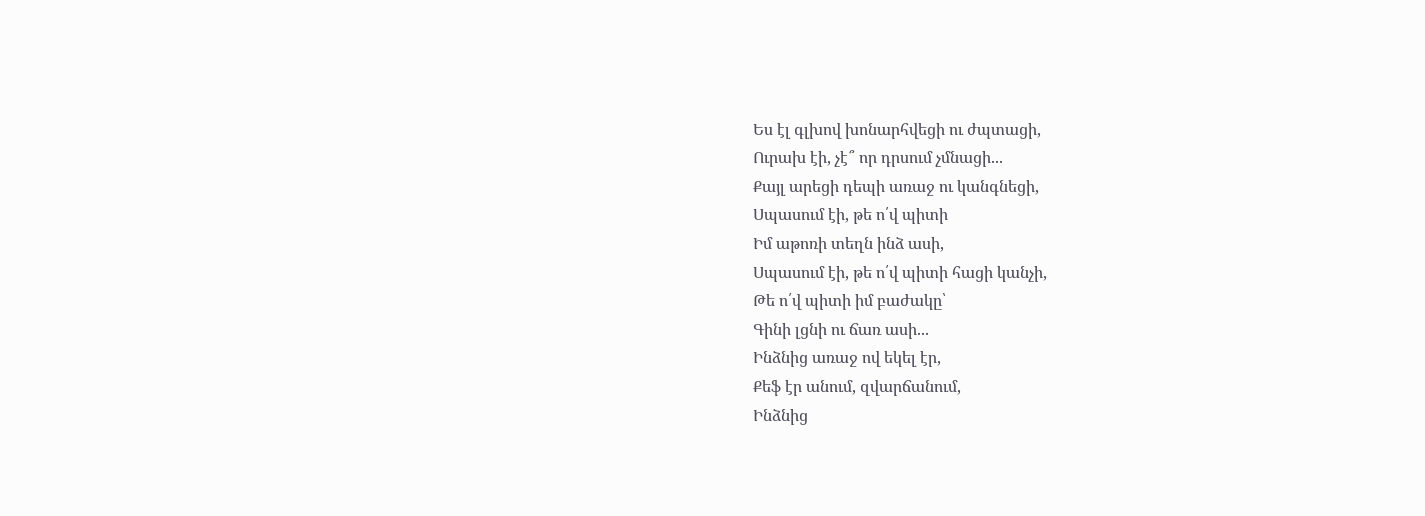Ես էլ գլխով խոնարհվեցի ու ժպտացի,
Ուրախ էի, չէ՞ որ դրսում չմնացի...
Քայլ արեցի դեպի առաջ ու կանգնեցի,
Սպասում էի, թե ո՛վ պիտի
Իմ աթոռի տեղն ինձ ասի,
Սպասում էի, թե ո՛վ պիտի հացի կանչի,
Թե ո՛վ պիտի իմ բաժակը՝
Գինի լցնի ու ճառ ասի...
Ինձնից առաջ ով եկել էր,
Քեֆ էր անում, զվարճանում,
Ինձնից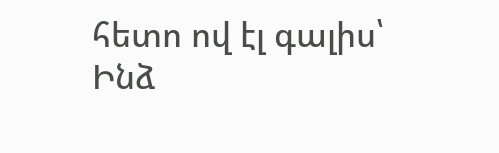հետո ով էլ գալիս՝
Ինձ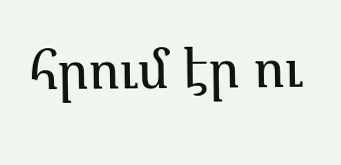հրում էր ու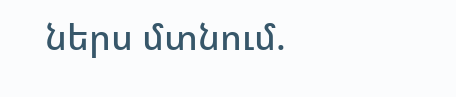ներս մտնում.